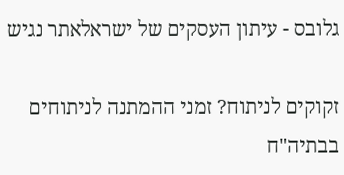גלובס - עיתון העסקים של ישראלאתר נגיש

זקוקים לניתוח? זמני ההמתנה לניתוחים בבתיה"ח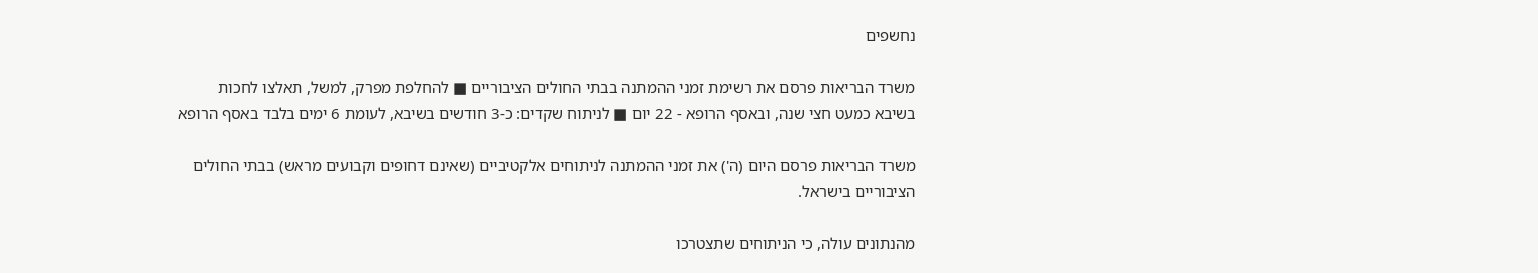נחשפים

משרד הבריאות פרסם את רשימת זמני ההמתנה בבתי החולים הציבוריים ■ להחלפת מפרק, למשל, תאלצו לחכות בשיבא כמעט חצי שנה, ובאסף הרופא - 22 יום ■ לניתוח שקדים: כ-3 חודשים בשיבא, לעומת 6 ימים בלבד באסף הרופא

משרד הבריאות פרסם היום (ה') את זמני ההמתנה לניתוחים אלקטיביים (שאינם דחופים וקבועים מראש) בבתי החולים הציבוריים בישראל.

מהנתונים עולה, כי הניתוחים שתצטרכו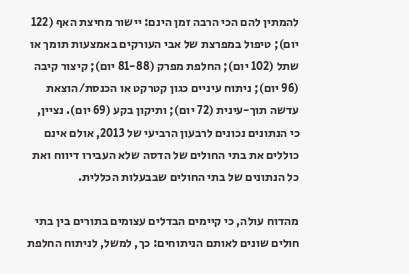להמתין להם הכי הרבה זמן הינם: יישור מחיצת האף (122 יום); טיפול במפרצת של אבי העורקים באמצעות תומך או שתל (102 יום); החלפת מפרק (81-88 יום); קיצור קיבה (96 יום); ניתוח עיניים כגון קטרקט או הכנסת/הוצאת עדשה תוך-עינית (72 יום); ותיקון בקע (69 יום). נציין, כי הנתונים נכונים לרבעון הרביעי של 2013, אולם אינם כוללים את בתי החולים של הדסה שלא העבירו דיווח ואת כל הנתונים של בתי החולים שבבעלות הכללית.

מהדוח עולה, כי קיימים הבדלים עצומים בתורים בין בתי חולים שונים לאותם הניתוחים: כך, למשל, לניתוח החלפת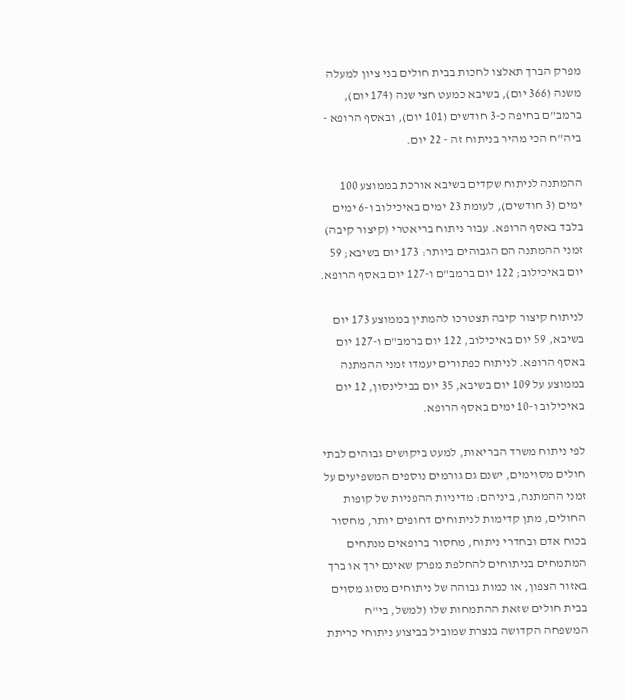מפרק הברך תאלצו לחכות בבית חולים בני ציון למעלה משנה (366 יום), בשיבא כמעט חצי שנה (174 יום), ברמב"ם בחיפה כ-3 חודשים (101 יום), ובאסף הרופא - ביה"ח הכי מהיר בניתוח זה - 22 יום.

ההמתנה לניתוח שקדים בשיבא אורכת בממוצע 100 ימים (3 חודשים), לעומת 23 ימים באיכילוב ו-6 ימים בלבד באסף הרופא. עבור ניתוח בריאטרי (קיצור קיבה) זמני ההמתנה הם הגבוהים ביותר: 173 יום בשיבא; 59 יום באיכילוב; 122 יום ברמב"ם ו-127 יום באסף הרופא.

לניתוח קיצור קיבה תצטרכו להמתין בממוצע 173 יום בשיבא, 59 יום באיכילוב, 122 יום ברמב"ם ו-127 יום באסף הרופא. לניתוח כפתורים יעמדו זמני ההמתנה בממוצע על 109 יום בשיבא, 35 יום בבילינסון, 12 יום באיכילוב ו-10 ימים באסף הרופא.

לפי ניתוח משרד הבריאות, למעט ביקושים גבוהים לבתי חולים מסוימים, ישנם גם גורמים נוספים המשפיעים על זמני ההמתנה, ביניהם: מדיניות ההפניות של קופות החולים, מתן קדימות לניתוחים דחופים יותר, מחסור בכוח אדם ובחדרי ניתוח, מחסור ברופאים מנתחים המתמחים בניתוחים להחלפת מפרק שאינם ירך או ברך באזור הצפון, או כמות גבוהה של ניתוחים מסוג מסוים בבית חולים שזאת ההתמחות שלו (למשל, בי"ח המשפחה הקדושה בנצרת שמוביל בביצוע ניתוחי כריתת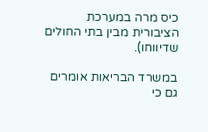כיס מרה במערכת הציבורית מבין בתי החולים שדיווחו).

במשרד הבריאות אומרים גם כי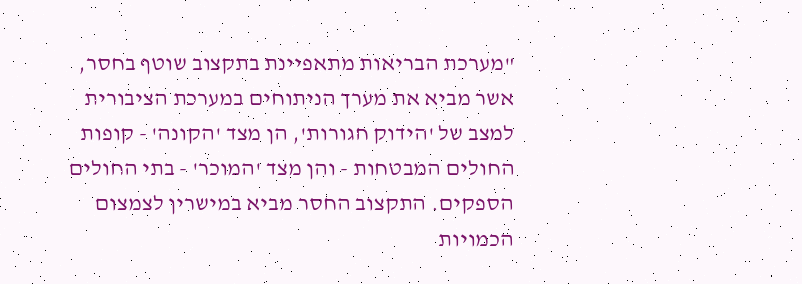"מערכת הבריאות מתאפיינת בתקצוב שוטף בחסר, אשר מביא את מערך הניתוחים במערכת הציבורית למצב של 'הידוק חגורות', הן מצד 'הקונה' - קופות החולים המבטחות - והן מצד 'המוכר' - בתי החולים הספקים. התקצוב החסר מביא במישרין לצמצום הכמויות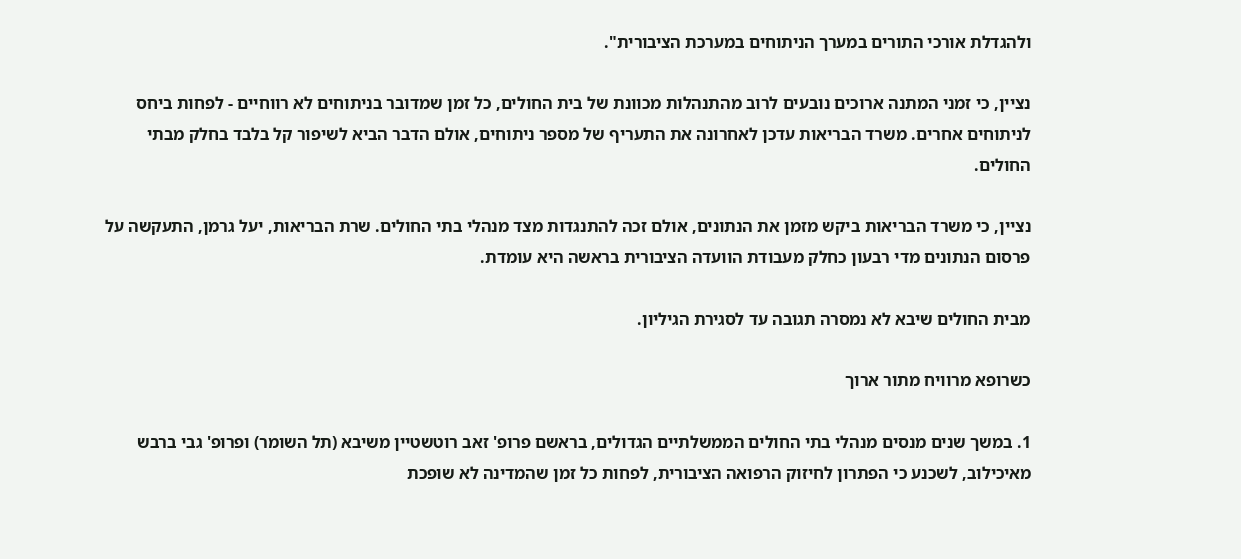ולהגדלת אורכי התורים במערך הניתוחים במערכת הציבורית".

נציין, כי זמני המתנה ארוכים נובעים לרוב מהתנהלות מכוונת של בית החולים, כל זמן שמדובר בניתוחים לא רווחיים - לפחות ביחס לניתוחים אחרים. משרד הבריאות עדכן לאחרונה את התעריף של מספר ניתוחים, אולם הדבר הביא לשיפור קל בלבד בחלק מבתי החולים.

נציין, כי משרד הבריאות ביקש מזמן את הנתונים, אולם זכה להתנגדות מצד מנהלי בתי החולים. שרת הבריאות, יעל גרמן, התעקשה על פרסום הנתונים מדי רבעון כחלק מעבודת הוועדה הציבורית בראשה היא עומדת.

מבית החולים שיבא לא נמסרה תגובה עד לסגירת הגיליון.

כשרופא מרוויח מתור ארוך

1. במשך שנים מנסים מנהלי בתי החולים הממשלתיים הגדולים, בראשם פרופ' זאב רוטשטיין משיבא (תל השומר) ופרופ' גבי ברבש מאיכילוב, לשכנע כי הפתרון לחיזוק הרפואה הציבורית, לפחות כל זמן שהמדינה לא שופכת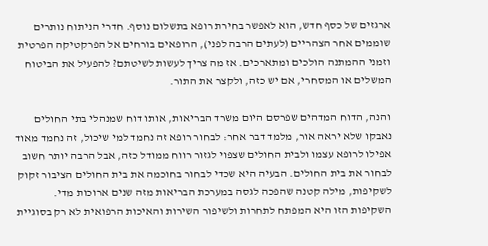ארגזים של כסף חדש, הוא לאפשר בחירת רופא בתשלום נוסף. חדרי הניתוח נותרים שוממים אחר הצהריים (לעתים הרבה לפני), הרופאים בורחים אל הפרקטיקה הפרטית וזמני ההמתנה הולכים ומתארכים. אז מה צריך לעשות לשיטתם? להפעיל את הביטוח המשלים או המסחרי, אם יש כזה, ולקצר את התור.

והנה, הדוח המדהים שפרסם היום משרד הבריאות, אותו דוח שמנהלי בתי החולים נאבקו שלא יראה אור, מלמד דבר אחר: לבחור רופא זה נחמד למי שיכול, זה נחמד מאוד אפילו לרופא עצמו ולבית החולים שצפוי לגזור רווח ממודל כזה, אבל הרבה יותר חשוב לבחור את בית החולים. הבעיה היא שכדי לבחור בחוכמה את בית החולים הציבור זקוק לשקיפות, מילה קטנה שהפכה לגסה במערכת הבריאות מזה שנים ארוכות מדי. השקיפות הזו היא המפתח לתחרות ולשיפור השירות והאיכות הרפואית לא רק בסוגיית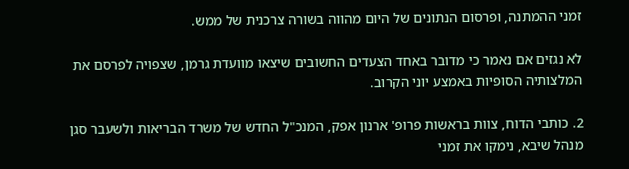זמני ההמתנה, ופרסום הנתונים של היום מהווה בשורה צרכנית של ממש.

לא נגזים אם נאמר כי מדובר באחד הצעדים החשובים שיצאו מוועדת גרמן, שצפויה לפרסם את המלצותיה הסופיות באמצע יוני הקרוב.

2. כותבי הדוח, צוות בראשות פרופ' ארנון אפק, המנכ"ל החדש של משרד הבריאות ולשעבר סגן מנהל שיבא, נימקו את זמני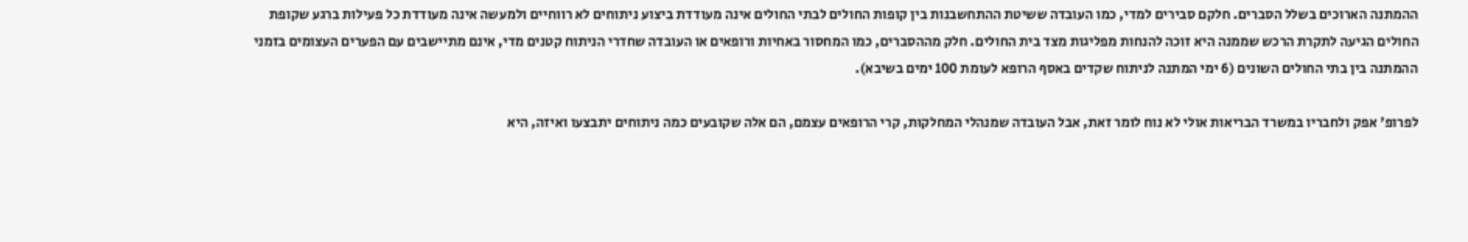ההמתנה הארוכים בשלל הסברים. חלקם סבירים למדי, כמו העובדה ששיטת ההתחשבנות בין קופות החולים לבתי החולים אינה מעודדת ביצוע ניתוחים לא רווחיים ולמעשה אינה מעודדת כל פעילות ברגע שקופת החולים הגיעה לתקרת הרכש שממנה היא זוכה להנחות מפליגות מצד בית החולים. חלק מההסברים, כמו המחסור באחיות ורופאים או העובדה שחדרי הניתוח קטנים מדי, אינם מתיישבים עם הפערים העצומים בזמני ההמתנה בין בתי החולים השונים (6 ימי המתנה לניתוח שקדים באסף הרופא לעומת 100 ימים בשיבא).

לפרופ' אפק ולחבריו במשרד הבריאות אולי לא נוח לומר זאת, אבל העובדה שמנהלי המחלקות, קרי הרופאים עצמם, הם אלה שקובעים כמה ניתוחים יתבצעו ואיזה, היא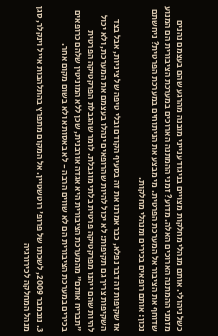כשל ניהולי. אותם מנהלי מחלקות מצויים בניגוד ענייני מובנה מהרגע שהם בעצמם נהנים מזמני ההמתנה הארוכים האלה. מדוע? זמני ההמתנה הארוכים במערכת הציבורית הם המנוע שדוחף את הציבור אל המערכת הפרטית. מי מבצע את הניתוחים במערכת הפרטית? ניחשתם נכון: אותם רופאים בכירים ומנהלי מחלקות.

אז שקיפות זה דבר נפלא, כבר אמרנו את זה בסעיף הקודם ובלי טיפה של ציניות, אבל בצד השקיפות צריך גם תקיפות: לא יכול להיות שהרופאים ינהלו בעצמם את המערכת, ולא יכול להיות שהם ייהנו מפרקטיקה פרטית בלתי מוגבלת. לומר שהגבלת הפרקטיקה הפרטית "תבריח אותם" מהמערכת הציבורית היא אגדה אורבנית, שכן ללא המוניטין שלהם כרופאים בכירים במערכת הציבורית הם לא שווים הרבה - לא באסותא ולא בשום מקום אחר.

3. נובמבר 2009, לשכתו של פרופ' רוטשטיין. אל המקום מתפרץ בהתלהבות אייל וינקלר, סגן מנהל המחלקה לכירורגיה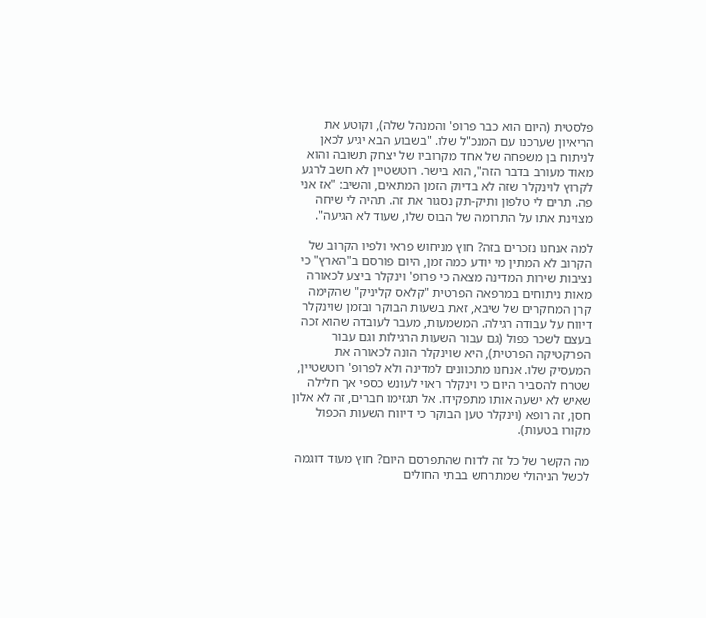פלסטית (היום הוא כבר פרופ' והמנהל שלה), וקוטע את הריאיון שערכנו עם המנכ"ל שלו. "בשבוע הבא יגיע לכאן לניתוח בן משפחה של אחד מקרוביו של יצחק תשובה והוא מאוד מעורב בדבר הזה", הוא בישר. רוטשטיין לא חשב לרגע לקרוץ לוינקלר שזה לא בדיוק הזמן המתאים, והשיב: "אז אני פה. תרים לי טלפון ותיק-תק נסגור את זה. תהיה לי שיחה מצוינת אתו על התרומה של הבוס שלו, שעוד לא הגיעה".

למה אנחנו נזכרים בזה? חוץ מניחוש פראי ולפיו הקרוב של הקרוב לא המתין מי יודע כמה זמן, היום פורסם ב"הארץ" כי נציבות שירות המדינה מצאה כי פרופ' וינקלר ביצע לכאורה מאות ניתוחים במרפאה הפרטית "קלאס קליניק" שהקימה קרן המחקרים של שיבא, זאת בשעות הבוקר ובזמן שוינקלר דיווח על עבודה רגילה. המשמעות, מעבר לעובדה שהוא זכה בעצם לשכר כפול (גם עבור השעות הרגילות וגם עבור הפרקטיקה הפרטית), היא שוינקלר הונה לכאורה את המעסיק שלו. אנחנו מתכוונים למדינה ולא לפרופ' רוטשטיין, שטרח להסביר היום כי וינקלר ראוי לעונש כספי אך חלילה שאיש לא ישעה אותו מתפקידו. אל תגזימו חברים, זה לא אלון חסן, זה רופא (וינקלר טען הבוקר כי דיווח השעות הכפול מקורו בטעות).

מה הקשר של כל זה לדוח שהתפרסם היום? חוץ מעוד דוגמה לכשל הניהולי שמתרחש בבתי החולים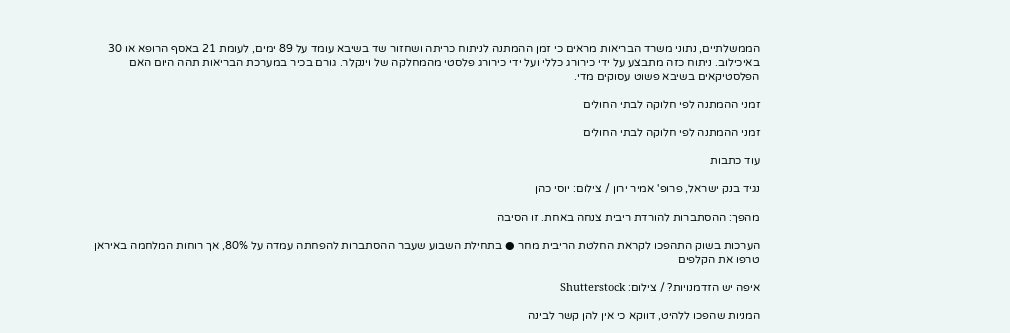הממשלתיים, נתוני משרד הבריאות מראים כי זמן ההמתנה לניתוח כריתה ושחזור שד בשיבא עומד על 89 ימים, לעומת 21 באסף הרופא או 30 באיכילוב. ניתוח כזה מתבצע על ידי כירורג כללי ועל ידי כירורג פלסטי מהמחלקה של וינקלר. גורם בכיר במערכת הבריאות תהה היום האם הפלסטיקאים בשיבא פשוט עסוקים מדי.

זמני ההמתנה לפי חלוקה לבתי החולים

זמני ההמתנה לפי חלוקה לבתי החולים

עוד כתבות

נגיד בנק ישראל, פרופ' אמיר ירון / צילום: יוסי כהן

מהפך: ההסתברות להורדת ריבית צנחה באחת. זו הסיבה

הערכות בשוק התהפכו לקראת החלטת הריבית מחר ● בתחילת השבוע שעבר ההסתברות להפחתה עמדה על 80%, אך רוחות המלחמה באיראן טרפו את הקלפים

איפה יש הזדמנויות? / צילום: Shutterstock

המניות שהפכו ללהיט, דווקא כי אין להן קשר לבינה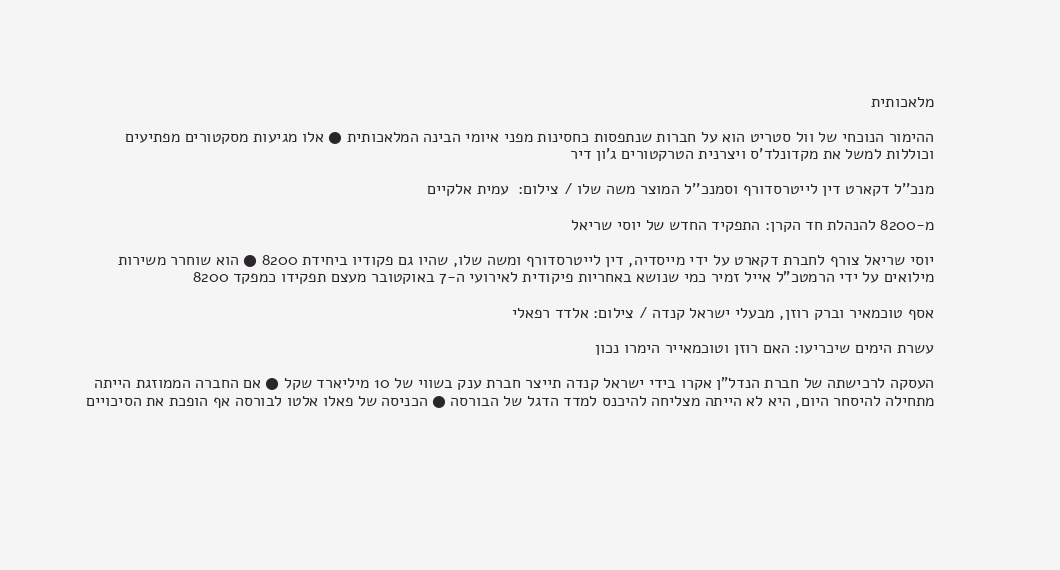מלאכותית

ההימור הנוכחי של וול סטריט הוא על חברות שנתפסות כחסינות מפני איומי הבינה המלאכותית ● אלו מגיעות מסקטורים מפתיעים וכוללות למשל את מקדונלד'ס ויצרנית הטרקטורים ג'ון דיר

מנכ''ל דקארט דין לייטרסדורף וסמנכ''ל המוצר משה שלו / צילום:  עמית אלקיים

מ-8200 להנהלת חד הקרן: התפקיד החדש של יוסי שריאל

יוסי שריאל צורף לחברת דקארט על ידי מייסדיה, דין לייטרסדורף ומשה שלו, שהיו גם פקודיו ביחידת 8200 ● הוא שוחרר משירות מילואים על ידי הרמטכ"ל אייל זמיר כמי שנושא באחריות פיקודית לאירועי ה-7 באוקטובר מעצם תפקידו כמפקד 8200

אסף טוכמאיר וברק רוזן, מבעלי ישראל קנדה / צילום: אלדד רפאלי

עשרת הימים שיכריעו: האם רוזן וטוכמאייר הימרו נכון

העסקה לרכישתה של חברת הנדל"ן אקרו בידי ישראל קנדה תייצר חברת ענק בשווי של 10 מיליארד שקל ● אם החברה הממוזגת הייתה מתחילה להיסחר היום, היא לא הייתה מצליחה להיכנס למדד הדגל של הבורסה ● הכניסה של פאלו אלטו לבורסה אף הופכת את הסיכויים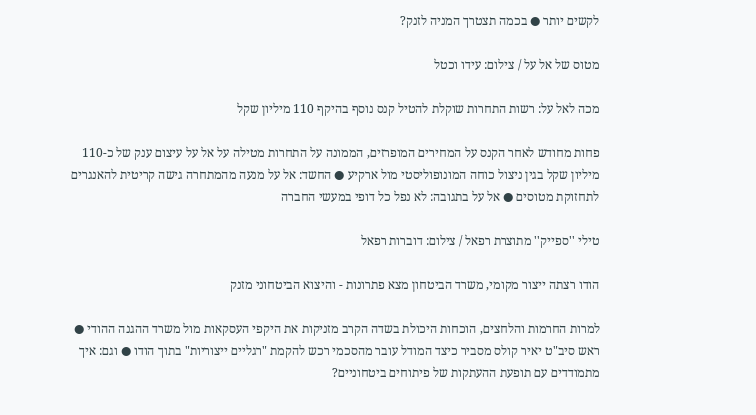לקשים יותר ● בכמה תצטרך המניה לזנק?

מטוס של אל על / צילום: עידו וכטל

מכה לאל על: רשות התחרות שוקלת להטיל קנס נוסף בהיקף 110 מיליון שקל

פחות מחודש לאחר הקנס על המחירים המופרזים, הממונה על התחרות מטילה על אל על עיצום ענק של כ-110 מיליון שקל בגין ניצול כוחה המונופוליסטי מול ארקיע ● החשד: אל על מנעה מהמתחרה גישה קריטית להאנגרים לתחזוקת מטוסים ● אל על בתגובה: לא נפל כל דופי במעשי החברה

טילי ''ספייק'' מתוצרת רפאל / צילום: דוברות רפאל

הודו רצתה ייצור מקומי, משרד הביטחון מצא פתרונות - והיצוא הביטחוני מזנק

למרות החרמות והלחצים, הוכחות היכולת בשדה הקרב מזניקות את היקפי העסקאות מול משרד ההגנה ההודי ● ראש סיב"ט יאיר קולס מסביר כיצד המודל עובר מהסכמי רכש להקמת "רגליים ייצוריות" בתוך הודו ● וגם: איך מתמודדים עם תופעת ההעתקות של פיתוחים ביטחוניים?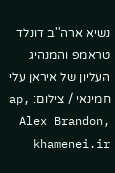נשיא ארה''ב דונלד טראמפ והמנהיג העליון של איראן עלי חמינאי / צילום: ap, Alex Brandon, khamenei.ir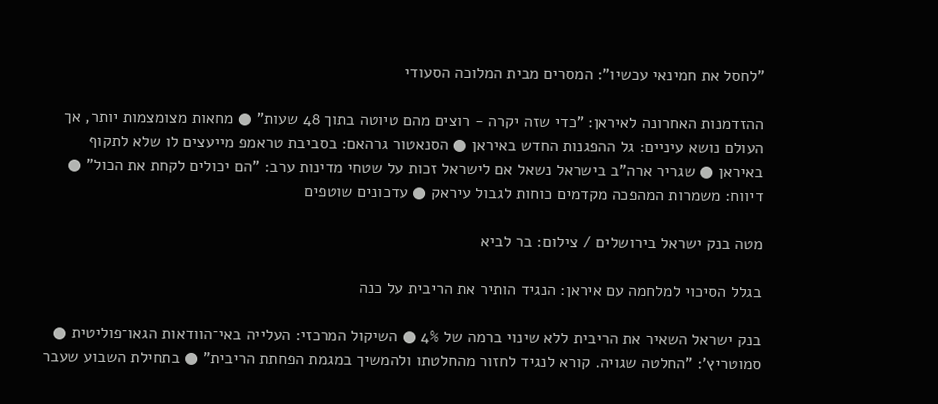"לחסל את חמינאי עכשיו": המסרים מבית המלוכה הסעודי

ההזדמנות האחרונה לאיראן: "כדי שזה יקרה - רוצים מהם טיוטה בתוך 48 שעות" ● מחאות מצומצמות יותר, אך העולם נושא עיניים: גל ההפגנות החדש באיראן ● הסנאטור גרהאם: בסביבת טראמפ מייעצים לו שלא לתקוף באיראן ● שגריר ארה"ב בישראל נשאל אם לישראל זכות על שטחי מדינות ערב: "הם יכולים לקחת את הכול" ● דיווח: משמרות המהפכה מקדמים כוחות לגבול עיראק ● עדכונים שוטפים

מטה בנק ישראל בירושלים / צילום: בר לביא

בגלל הסיכוי למלחמה עם איראן: הנגיד הותיר את הריבית על כנה

בנק ישראל השאיר את הריבית ללא שינוי ברמה של 4% ● השיקול המרכזי: העלייה באי־הוודאות הגאו־פוליטית ● סמוטריץ': "החלטה שגויה. קורא לנגיד לחזור מהחלטתו ולהמשיך במגמת הפחתת הריבית" ● בתחילת השבוע שעבר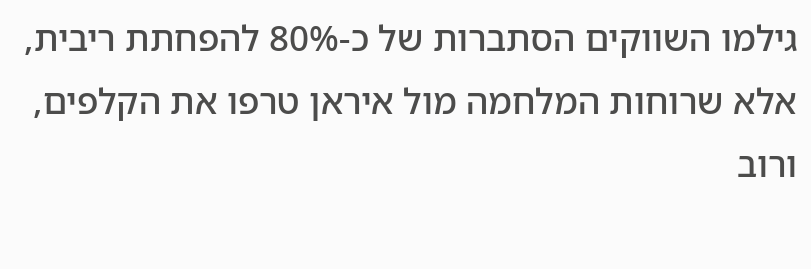גילמו השווקים הסתברות של כ-80% להפחתת ריבית, אלא שרוחות המלחמה מול איראן טרפו את הקלפים, ורוב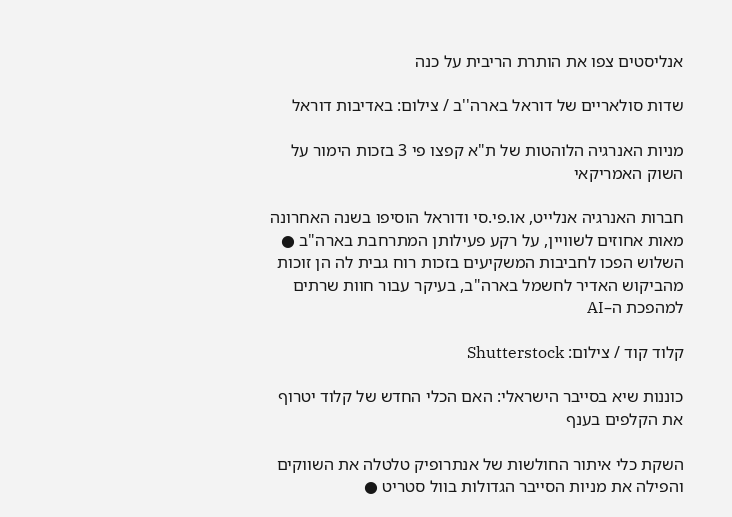אנליסטים צפו את הותרת הריבית על כנה

שדות סולאריים של דוראל בארה''ב / צילום: באדיבות דוראל

מניות האנרגיה הלוהטות של ת"א קפצו פי 3 בזכות הימור על השוק האמריקאי

חברות האנרגיה אנלייט, או.פי.סי ודוראל הוסיפו בשנה האחרונה מאות אחוזים לשוויין, על רקע פעילותן המתרחבת בארה"ב ● השלוש הפכו לחביבות המשקיעים בזכות רוח גבית לה הן זוכות מהביקוש האדיר לחשמל בארה"ב, בעיקר עבור חוות שרתים למהפכת ה–AI

קלוד קוד / צילום: Shutterstock

כוננות שיא בסייבר הישראלי: האם הכלי החדש של קלוד יטרוף את הקלפים בענף

השקת כלי איתור החולשות של אנתרופיק טלטלה את השווקים והפילה את מניות הסייבר הגדולות בוול סטריט ●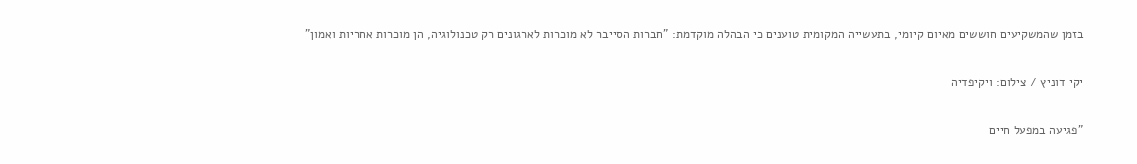בזמן שהמשקיעים חוששים מאיום קיומי, בתעשייה המקומית טוענים כי הבהלה מוקדמת: "חברות הסייבר לא מוכרות לארגונים רק טכנולוגיה, הן מוכרות אחריות ואמון"

יקי דוניץ / צילום: ויקיפדיה

"פגיעה במפעל חיים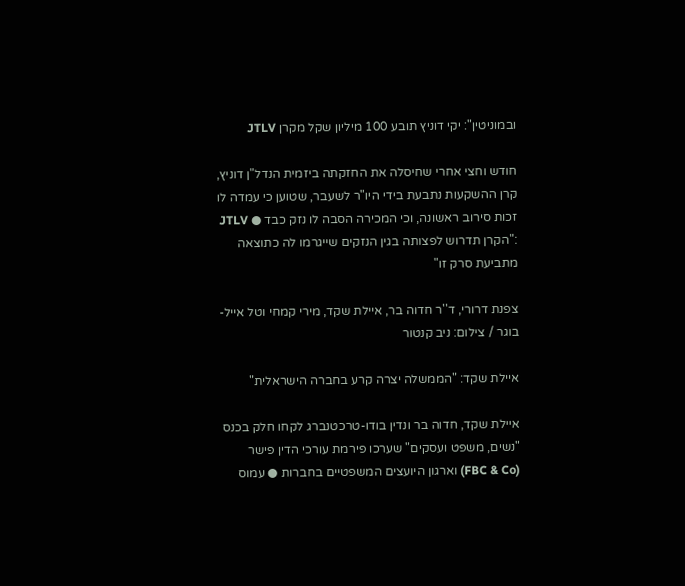ובמוניטין": יקי דוניץ תובע 100 מיליון שקל מקרן JTLV

חודש וחצי אחרי שחיסלה את החזקתה ביזמית הנדל"ן דוניץ, קרן ההשקעות נתבעת בידי היו"ר לשעבר, שטוען כי עמדה לו זכות סירוב ראשונה, וכי המכירה הסבה לו נזק כבד ● JTLV :"הקרן תדרוש לפצותה בגין הנזקים שייגרמו לה כתוצאה מתביעת סרק זו"

צפנת דרורי, ד''ר חדוה בר, איילת שקד, מירי קמחי וטל אייל-בוגר / צילום: ניב קנטור

איילת שקד: "הממשלה יצרה קרע בחברה הישראלית"

איילת שקד, חדוה בר ונדין בודו-טרכטנברג לקחו חלק בכנס "נשים, משפט ועסקים" שערכו פירמת עורכי הדין פישר (FBC & Co) וארגון היועצים המשפטיים בחברות ● עמוס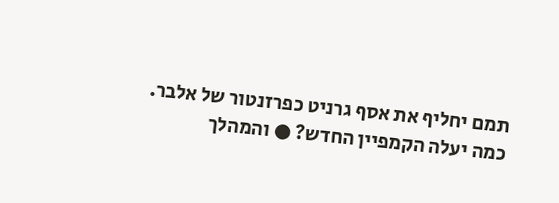תמם יחליף את אסף גרניט כפרזנטור של אלבר. כמה יעלה הקמפיין החדש? ● והמהלך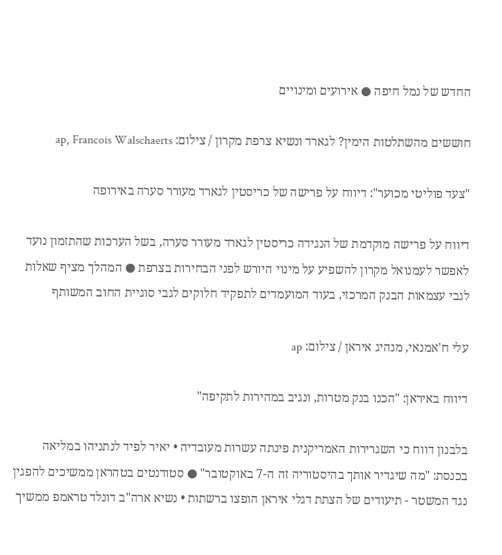החדש של נמל חיפה ● אירועים ומינויים

חוששים מהשתלטות הימין? לגארד ונשיא צרפת מקרון / צילום: ap, Francois Walschaerts

"צעד פוליטי מכוער": דיווח על פרישה של כריסטין לגארד מעורר סערה באירופה

דיווח על פרישה מוקדמת של הנגידה כריסטין לגארד מעורר סערה, בשל הערכות שהתזמון נועד לאפשר לעמנואל מקרון להשפיע על מינוי היורש לפני הבחירות בצרפת ● המהלך מציף שאלות לגבי עצמאות הבנק המרכזי, בעוד המועמדים לתפקיד חלוקים לגבי סוגיית החוב המשותף

עלי ח'אמנאי, מנהיג איראן / צילום: ap

דיווח באיראן: "הכנו בנק מטרות, ונגיב במהירות לתקיפה"

בלבנון דווח כי השגרירות האמריקנית פינתה עשרות מעובדיה • יאיר לפיד לנתניהו במליאה בכנסת: "מה שיגדיר אותך בהיסטוריה זה ה-7 באוקטובר" ● סטודנטים בטהראן ממשיכים להפגין נגד המשטר - תיעודים של הצתת דגלי איראן הופצו ברשתות • נשיא ארה"ב דונלד טראמפ ממשיך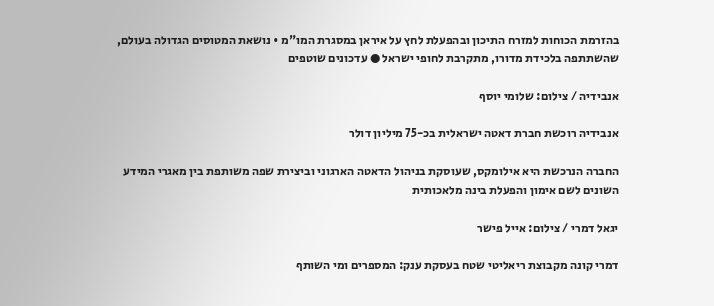בהזרמת הכוחות למזרח התיכון ובהפעלת לחץ על איראן במסגרת המו"מ • נושאת המטוסים הגדולה בעולם, שהשתתפה בלכידת מדורו, מתקרבת לחופי ישראל ● עדכונים שוטפים

אנבידיה / צילום: שלומי יוסף

אנבידיה רוכשת חברת דאטה ישראלית בכ-75 מיליון דולר

החברה הנרכשת היא אילומקס, שעוסקת בניהול הדאטה הארגוני וביצירת שפה משותפת בין מאגרי המידע השונים לשם אימון והפעלת בינה מלאכותית

יגאל דמרי / צילום: אייל פישר

דמרי קונה מקבוצת ריאליטי שטח בעסקת ענק: המספרים ומי השותף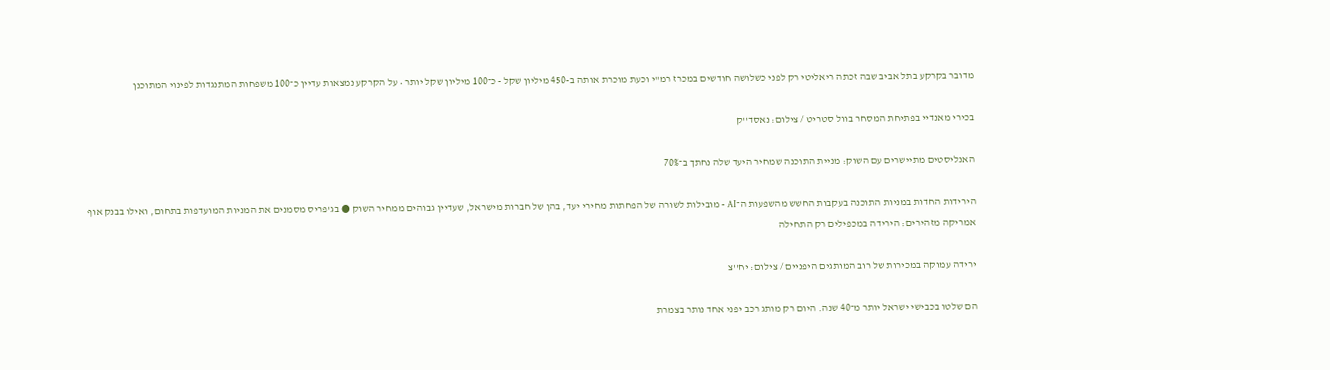מדובר בקרקע בתל אביב שבה זכתה ריאליטי רק לפני כשלושה חודשים במכרז רמ"י וכעת מוכרת אותה ב-450 מיליון שקל - כ־100 מיליון שקל יותר • על הקרקע נמצאות עדיין כ־100 משפחות המתנגדות לפינוי המתוכנן

בכירי מאנדיי בפתיחת המסחר בוול סטריט / צילום: נאסד''ק

האנליסטים מתיישרים עם השוק: מניית התוכנה שמחיר היעד שלה נחתך ב־70%

הירידות החדות במניות התוכנה בעקבות החשש מהשפעות ה־AI - מובילות לשורה של הפחתות מחירי יעד, בהן של חברות מישראל, שעדיין גבוהים ממחיר השוק ● בג'פריס מסמנים את המניות המועדפות בתחום, ואילו בבנק אוף אמריקה מזהירים: הירידה במכפילים רק התחילה

ירידה עמוקה במכירות של רוב המותגים היפניים / צילום: יח''צ

הם שלטו בכבישי ישראל יותר מ־40 שנה. היום רק מותג רכב יפני אחד נותר בצמרת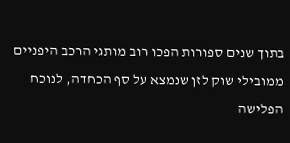בתוך שנים ספורות הפכו רוב מותגי הרכב היפניים ממובילי שוק לזן שנמצא על סף הכחדה, לנוכח הפלישה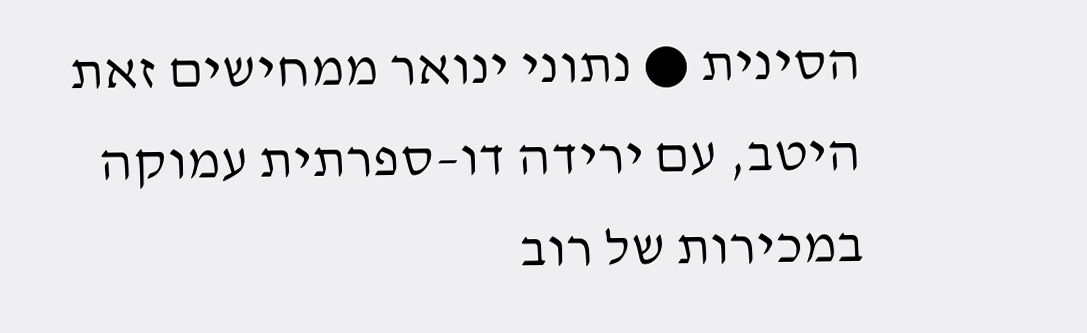הסינית ● נתוני ינואר ממחישים זאת היטב, עם ירידה דו–ספרתית עמוקה במכירות של רוב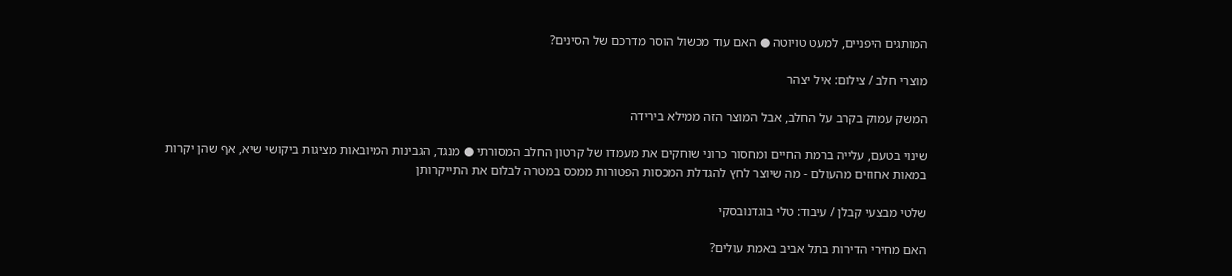המותגים היפניים, למעט טויוטה ● האם עוד מכשול הוסר מדרכם של הסינים?

מוצרי חלב / צילום: איל יצהר

המשק עמוק בקרב על החלב, אבל המוצר הזה ממילא בירידה

שינוי בטעם, עלייה ברמת החיים ומחסור כרוני שוחקים את מעמדו של קרטון החלב המסורתי ● מנגד, הגבינות המיובאות מציגות ביקושי שיא, אף שהן יקרות במאות אחוזים מהעולם - מה שיוצר לחץ להגדלת המכסות הפטורות ממכס במטרה לבלום את התייקרותן

שלטי מבצעי קבלן / עיבוד: טלי בוגדנובסקי

האם מחירי הדירות בתל אביב באמת עולים?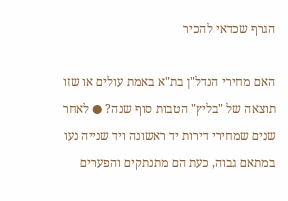הגרף שכדאי להכיר

האם מחירי הנדל"ן בת"א באמת עולים או שזו תוצאה של "בליץ" הטבות סוף שנה? ● לאחר שנים שמחירי דירות יד ראשונה ויד שנייה נעו במתאם גבוה, כעת הם מתנתקים והפערים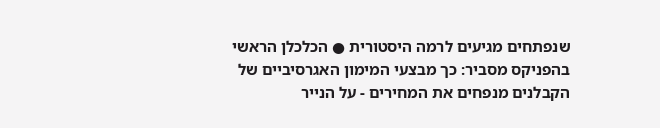שנפתחים מגיעים לרמה היסטורית ● הכלכלן הראשי בהפניקס מסביר: כך מבצעי המימון האגרסיביים של הקבלנים מנפחים את המחירים - על הנייר